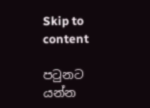Skip to content

පටුනට යන්න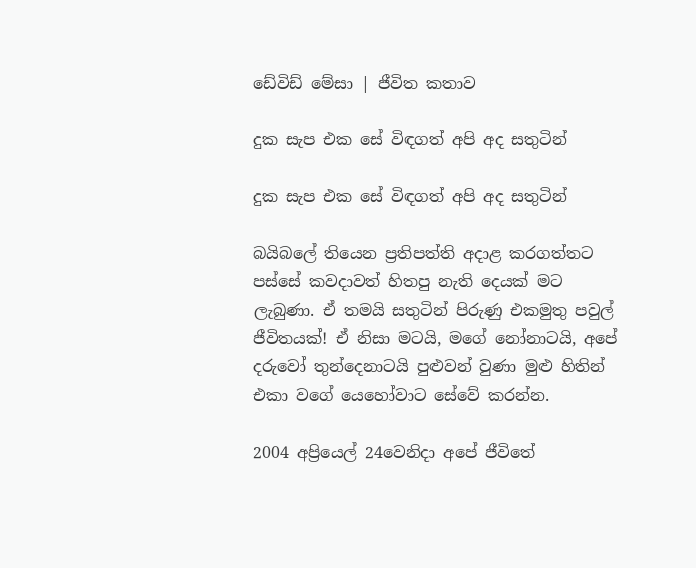ඩේවිඩ් මේසා | ජීවිත කතාව

දුක සැප එක සේ විඳගත් අපි අද සතුටින්

දුක සැප එක සේ විඳගත් අපි අද සතුටින්

බයිබලේ තියෙන ප්‍රතිපත්ති අදාළ කරගත්තට පස්සේ කවදාවත් හිතපු නැති දෙයක් මට ලැබුණා. ඒ තමයි සතුටින් පිරුණු එකමුතු පවුල් ජීවිතයක්! ඒ නිසා මටයි, මගේ නෝනාටයි, අපේ දරුවෝ තුන්දෙනාටයි පුළුවන් වුණා මුළු හිතින් එකා වගේ යෙහෝවාට සේවේ කරන්න.

2004 අප්‍රියෙල් 24වෙනිදා අපේ ජීවිතේ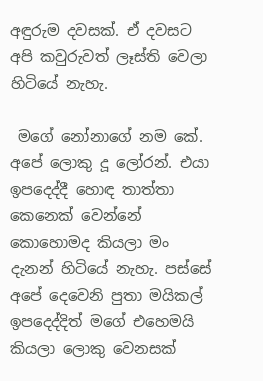අඳුරුම දවසක්. ඒ දවසට අපි කවුරුවත් ලෑස්ති වෙලා හිටියේ නැහැ.

 මගේ නෝනාගේ නම කේ. අපේ ලොකු දූ ලෝරන්. එයා ඉපදෙද්දී හොඳ තාත්තා කෙනෙක් වෙන්නේ කොහොමද කියලා මං දැනන් හිටියේ නැහැ. පස්සේ අපේ දෙවෙනි පුතා මයිකල් ඉපදෙද්දිත් මගේ එහෙමයි කියලා ලොකු වෙනසක්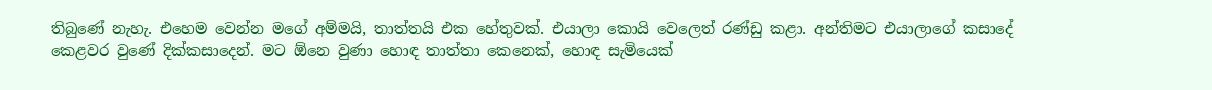තිබුණේ නැහැ. එහෙම වෙන්න මගේ අම්මයි, තාත්තයි එක හේතුවක්. එයාලා කොයි වෙලෙත් රණ්ඩු කළා. අන්තිමට එයාලාගේ කසාදේ කෙළවර වුණේ දික්කසාදෙන්. මට ඕනෙ වුණා හොඳ තාත්තා කෙනෙක්, හොඳ සැමියෙක්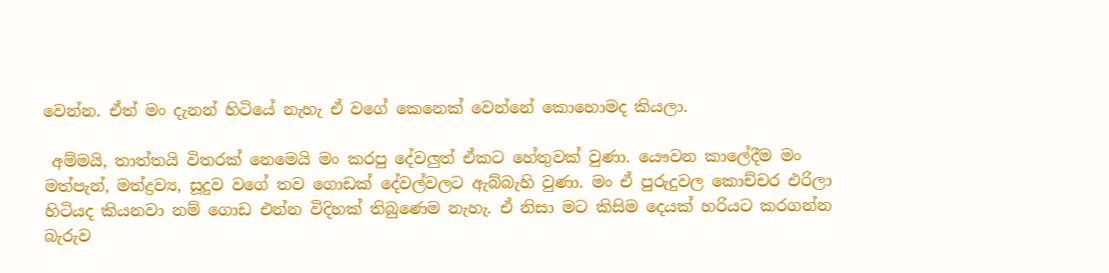වෙන්න. ඒත් මං දැනන් හිටියේ නැහැ ඒ වගේ කෙනෙක් වෙන්නේ කොහොමද කියලා.

 අම්මයි, තාත්තයි විතරක් නෙමෙයි මං කරපු දේවලුත් ඒකට හේතුවක් වුණා. යෞවන කාලේදීම මං මත්පැන්, මත්ද්‍රව්‍ය, සූදුව වගේ තව ගොඩක් දේවල්වලට ඇබ්බැහි වුණා. මං ඒ පුරුදුවල කොච්චර එරිලා හිටියද කියනවා නම් ගොඩ එන්න විදිහක් තිබුණෙම නැහැ. ඒ නිසා මට කිසිම දෙයක් හරියට කරගන්න බැරුව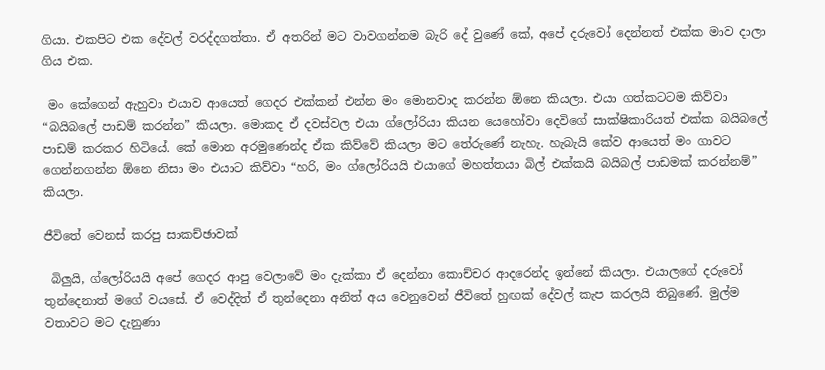ගියා. එකපිට එක දේවල් වරද්දගත්තා. ඒ අතරින් මට වාවගන්නම බැරි දේ වුණේ කේ, අපේ දරුවෝ දෙන්නත් එක්ක මාව දාලා ගිය එක.

 මං කේගෙන් ඇහුවා එයාව ආයෙත් ගෙදර එක්කන් එන්න මං මොනවාද කරන්න ඕනෙ කියලා. එයා ගත්කටටම කිව්වා “බයිබලේ පාඩම් කරන්න” කියලා. මොකද ඒ දවස්වල එයා ග්ලෝරියා කියන යෙහෝවා දෙවිගේ සාක්ෂිකාරියත් එක්ක බයිබලේ පාඩම් කරකර හිටියේ. කේ මොන අරමුණෙන්ද ඒක කිව්වේ කියලා මට තේරුණේ නැහැ. හැබැයි කේව ආයෙත් මං ගාවට ගෙන්නගන්න ඕනෙ නිසා මං එයාට කිව්වා “හරි, මං ග්ලෝරියයි එයාගේ මහත්තයා බිල් එක්කයි බයිබල් පාඩමක් කරන්නම්” කියලා.

ජීවිතේ වෙනස් කරපු සාකච්ඡාවක්

 බිලුයි, ග්ලෝරියයි අපේ ගෙදර ආපු වෙලාවේ මං දැක්කා ඒ දෙන්නා කොච්චර ආදරෙන්ද ඉන්නේ කියලා. එයාලගේ දරුවෝ තුන්දෙනාත් මගේ වයසේ. ඒ වෙද්දිත් ඒ තුන්දෙනා අනිත් අය වෙනුවෙන් ජීවිතේ හුඟක් දේවල් කැප කරලයි තිබුණේ. මුල්ම වතාවට මට දැනුණා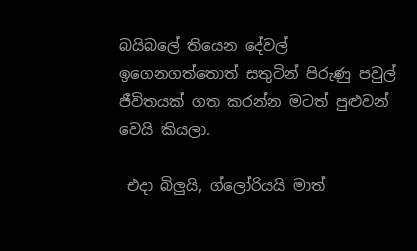බයිබලේ තියෙන දේවල් ඉගෙනගත්තොත් සතුටින් පිරුණු පවුල් ජීවිතයක් ගත කරන්න මටත් පුළුවන් වෙයි කියලා.

 එදා බිලුයි, ග්ලෝරියයි මාත්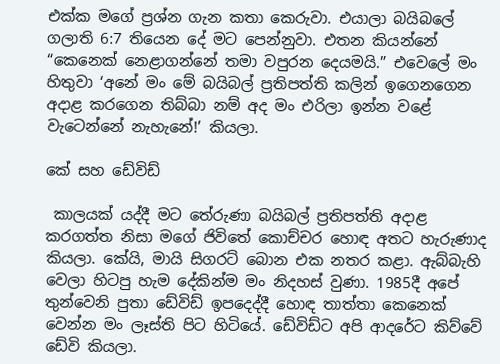එක්ක මගේ ප්‍රශ්න ගැන කතා කෙරුවා. එයාලා බයිබලේ ගලාති 6:7 තියෙන දේ මට පෙන්නුවා. එතන කියන්නේ “කෙනෙක් නෙළාගන්නේ තමා වපුරන දෙයමයි.” එවෙලේ මං හිතුවා ‘අනේ මං මේ බයිබල් ප්‍රතිපත්ති කලින් ඉගෙනගෙන අදාළ කරගෙන තිබ්බා නම් අද මං එරිලා ඉන්න වළේ වැටෙන්නේ නැහැනේ!’ කියලා.

කේ සහ ඩේවිඩ්

 කාලයක් යද්දී මට තේරුණා බයිබල් ප්‍රතිපත්ති අදාළ කරගත්ත නිසා මගේ ජිවිතේ කොච්චර හොඳ අතට හැරුණාද කියලා. කේයි, මායි සිගරට් බොන එක නතර කළා. ඇබ්බැහි වෙලා හිටපු හැම දේකින්ම මං නිදහස් වුණා. 1985දී අපේ තුන්වෙනි පුතා ඩේවිඩ් ඉපදෙද්දී හොඳ තාත්තා කෙනෙක් වෙන්න මං ලෑස්ති පිට හිටියේ. ඩේවිඩ්ට අපි ආදරේට කිව්වේ ඩේවි කියලා.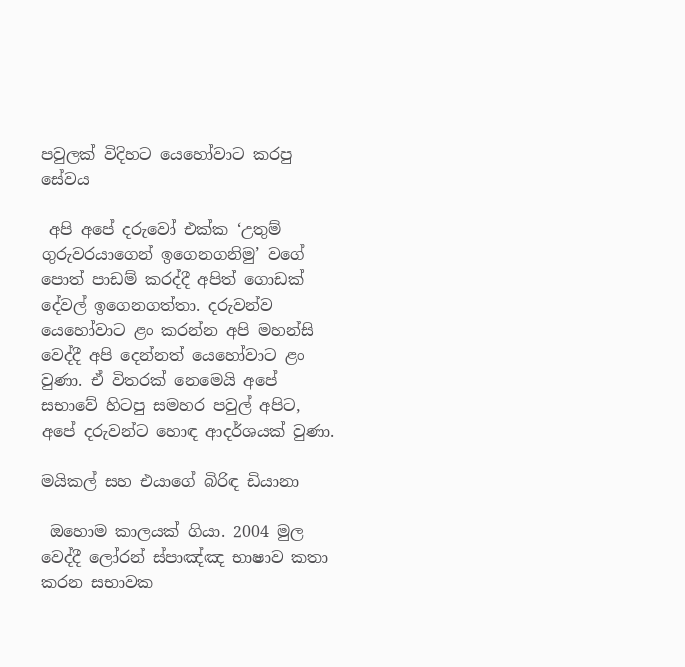පවුලක් විදිහට යෙහෝවාට කරපු සේවය

 අපි අපේ දරුවෝ එක්ක ‘උතුම් ගුරුවරයාගෙන් ඉගෙනගනිමු’ වගේ පොත් පාඩම් කරද්දී අපිත් ගොඩක් දේවල් ඉගෙනගත්තා. දරුවන්ව යෙහෝවාට ළං කරන්න අපි මහන්සි වෙද්දී අපි දෙන්නත් යෙහෝවාට ළං වුණා. ඒ විතරක් නෙමෙයි අපේ සභාවේ හිටපු සමහර පවුල් අපිට, අපේ දරුවන්ට හොඳ ආදර්ශයක් වුණා.

මයිකල් සහ එයාගේ බිරිඳ ඩියානා

 ඔහොම කාලයක් ගියා. 2004 මුල වෙද්දී ලෝරන් ස්පාඤ්ඤ භාෂාව කතා කරන සභාවක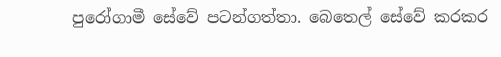පුරෝගාමී සේවේ පටන්ගත්තා. බෙතෙල් සේවේ කරකර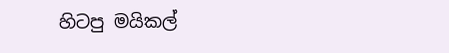හිටපු මයිකල්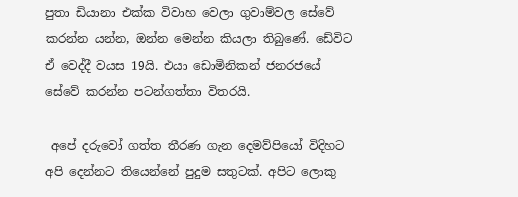පුතා ඩියානා එක්ක විවාහ වෙලා ගුවාම්වල සේවේ කරන්න යන්න, ඔන්න මෙන්න කියලා තිබුණේ. ඩේවිට ඒ වෙද්දී වයස 19යි. එයා ඩොමිනිකන් ජනරජයේ සේවේ කරන්න පටන්ගත්තා විතරයි.

 අපේ දරුවෝ ගත්ත තීරණ ගැන දෙමව්පියෝ විදිහට අපි දෙන්නට තියෙන්නේ පුදුම සතුටක්. අපිට ලොකු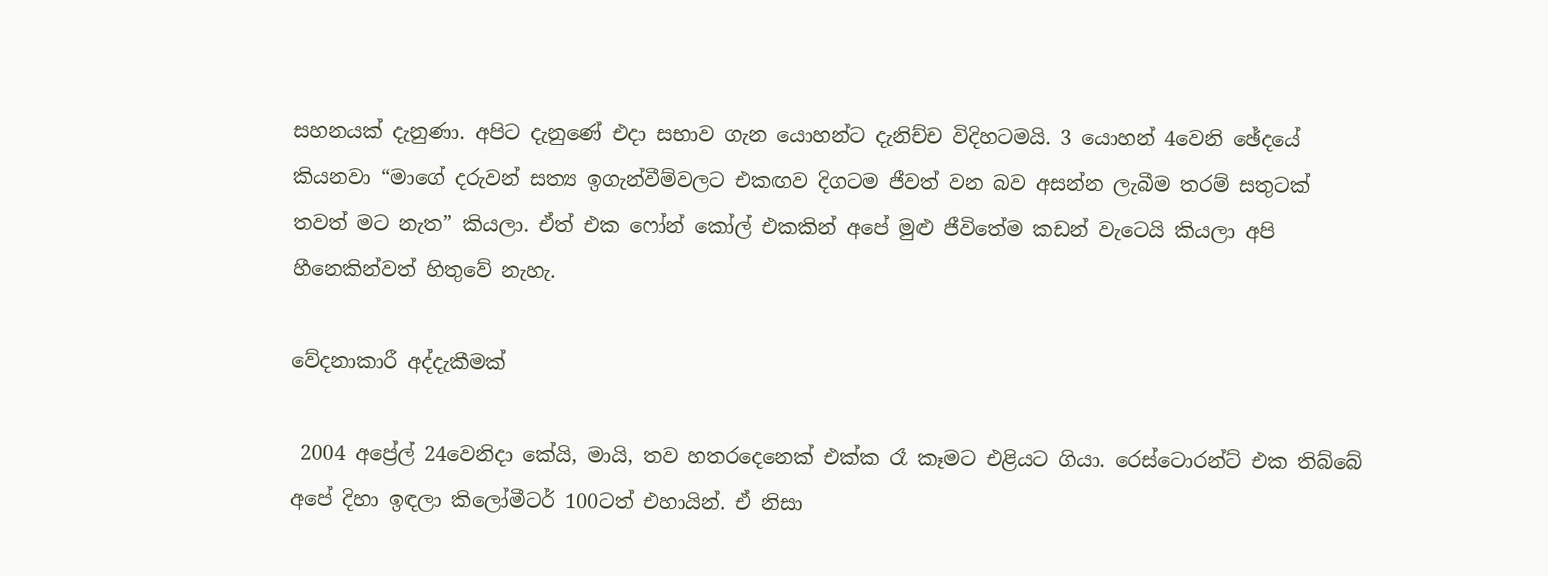සහනයක් දැනුණා. අපිට දැනුණේ එදා සභාව ගැන යොහන්ට දැනිච්ච විදිහටමයි. 3 යොහන් 4වෙනි ඡේදයේ කියනවා “මාගේ දරුවන් සත්‍ය ඉගැන්වීම්වලට එකඟව දිගටම ජීවත් වන බව අසන්න ලැබීම තරම් සතුටක් තවත් මට නැත” කියලා. ඒත් එක ෆෝන් කෝල් එකකින් අපේ මුළු ජීවිතේම කඩන් වැටෙයි කියලා අපි හීනෙකින්වත් හිතුවේ නැහැ.

වේදනාකාරී අද්දැකීමක්

 2004 අප්‍රේල් 24වෙනිදා කේයි, මායි, තව හතරදෙනෙක් එක්ක රෑ කෑමට එළියට ගියා. රෙස්ටොරන්ට් එක තිබ්බේ අපේ දිහා ඉඳලා කිලෝමීටර් 100ටත් එහායින්. ඒ නිසා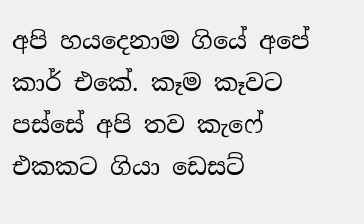අපි හයදෙනාම ගියේ අපේ කාර් එකේ. කෑම කෑවට පස්සේ අපි තව කැෆේ එකකට ගියා ඩෙසට්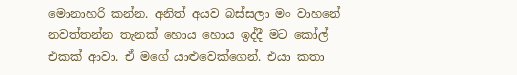මොනාහරි කන්න. අනිත් අයව බස්සලා මං වාහනේ නවත්තන්න තැනක් හොය හොය ඉද්දී මට කෝල් එකක් ආවා. ඒ මගේ යාළුවෙක්ගෙන්. එයා කතා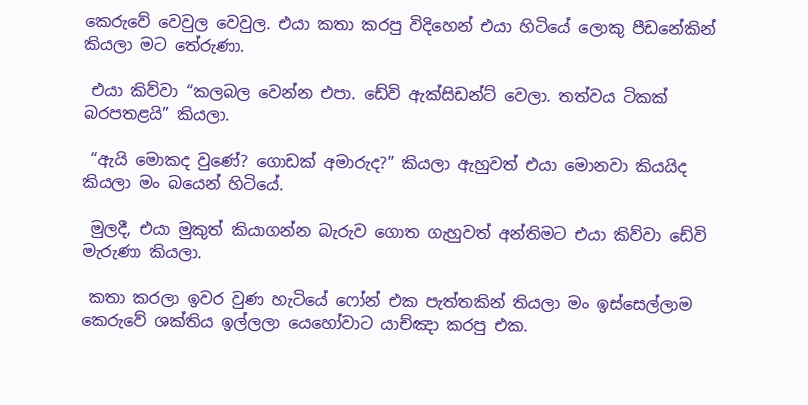කෙරුවේ වෙවුල වෙවුල. එයා කතා කරපු විදිහෙන් එයා හිටියේ ලොකු පීඩනේකින් කියලා මට තේරුණා.

 එයා කිව්වා “කලබල වෙන්න එපා. ඩේවි ඇක්සිඩන්ට් වෙලා. තත්වය ටිකක් බරපතළයි” කියලා.

 “ඇයි මොකද වුණේ? ගොඩක් අමාරුද?” කියලා ඇහුවත් එයා මොනවා කියයිද කියලා මං බයෙන් හිටියේ.

 මුලදී, එයා මුකුත් කියාගන්න බැරුව ගොත ගැහුවත් අන්තිමට එයා කිව්වා ඩේවි මැරුණා කියලා.

 කතා කරලා ඉවර වුණ හැටියේ ෆෝන් එක පැත්තකින් තියලා මං ඉස්සෙල්ලාම කෙරුවේ ශක්තිය ඉල්ලලා යෙහෝවාට යාච්ඤා කරපු එක.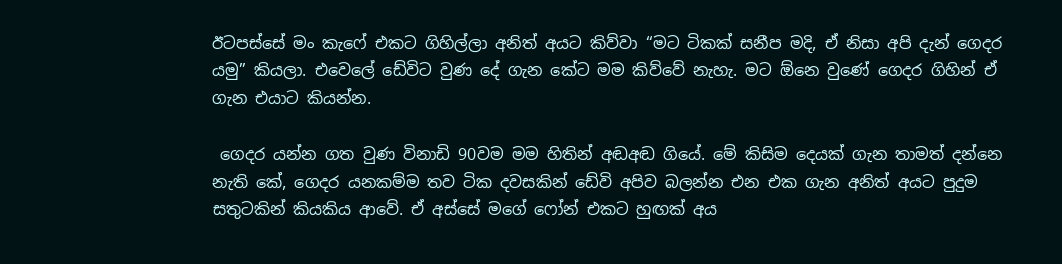ඊටපස්සේ මං කැෆේ එකට ගිහිල්ලා අනිත් අයට කිව්වා “මට ටිකක් සනීප මදි, ඒ නිසා අපි දැන් ගෙදර යමු” කියලා. එවෙලේ ඩේවිට වුණ දේ ගැන කේට මම කිව්වේ නැහැ. මට ඕනෙ වුණේ ගෙදර ගිහින් ඒ ගැන එයාට කියන්න.

 ගෙදර යන්න ගත වුණ විනාඩි 90වම මම හිතින් අඬඅඬ ගියේ. මේ කිසිම දෙයක් ගැන තාමත් දන්නෙ නැති කේ, ගෙදර යනකම්ම තව ටික දවසකින් ඩේවි අපිව බලන්න එන එක ගැන අනිත් අයට පුදුම සතුටකින් කියකිය ආවේ. ඒ අස්සේ මගේ ෆෝන් එකට හුඟක් අය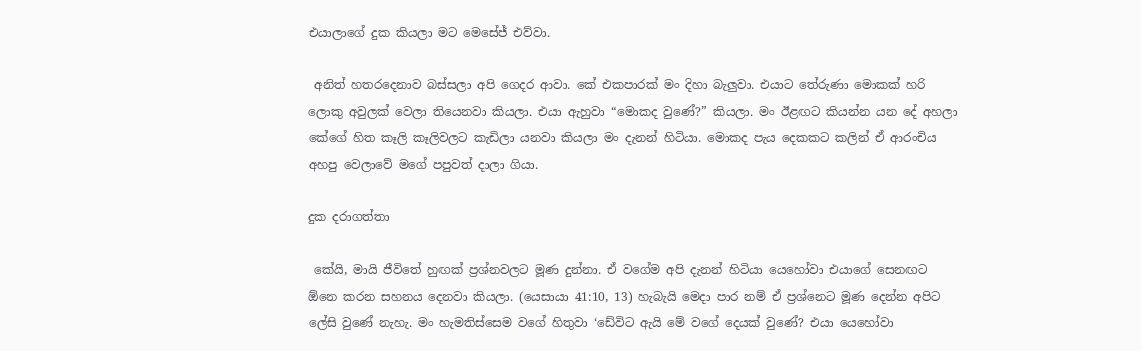එයාලාගේ දුක කියලා මට මෙසේජ් එව්වා.

 අනිත් හතරදෙනාව බස්සලා අපි ගෙදර ආවා. කේ එකපාරක් මං දිහා බැලුවා. එයාට තේරුණා මොකක් හරි ලොකු අවුලක් වෙලා තියෙනවා කියලා. එයා ඇහුවා “මොකද වුණේ?” කියලා. මං ඊළඟට කියන්න යන දේ අහලා කේගේ හිත කෑලි කෑලිවලට කැඩිලා යනවා කියලා මං දැනන් හිටියා. මොකද පැය දෙකකට කලින් ඒ ආරංචිය අහපු වෙලාවේ මගේ පපුවත් දාලා ගියා.

දුක දරාගත්තා

 කේයි, මායි ජීවිතේ හුඟක් ප්‍රශ්නවලට මූණ දුන්නා. ඒ වගේම අපි දැනන් හිටියා යෙහෝවා එයාගේ සෙනඟට ඕනෙ කරන සහනය දෙනවා කියලා. (යෙසායා 41:10, 13) හැබැයි මෙදා පාර නම් ඒ ප්‍රශ්නෙට මූණ දෙන්න අපිට ලේසි වුණේ නැහැ. මං හැමතිස්සෙම වගේ හිතුවා ‘ඩේවිට ඇයි මේ වගේ දෙයක් වුණේ? එයා යෙහෝවා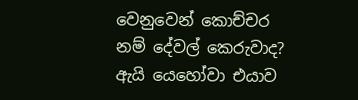වෙනුවෙන් කොච්චර නම් දේවල් කෙරුවාද? ඇයි යෙහෝවා එයාව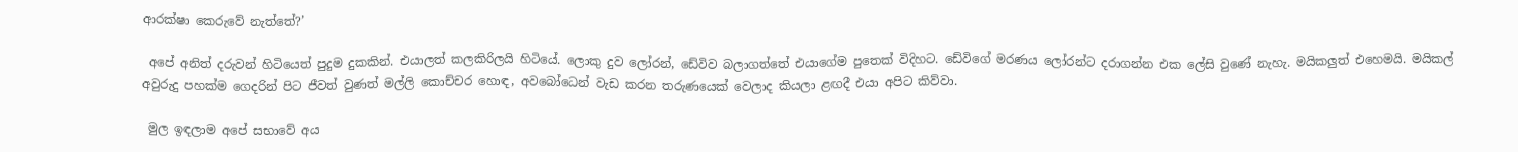ආරක්ෂා කෙරුවේ නැත්තේ?’

 අපේ අනිත් දරුවන් හිටියෙත් පුදුම දුකකින්. එයාලත් කලකිරිලයි හිටියේ. ලොකු දුව ලෝරන්, ඩේවිව බලාගත්තේ එයාගේම පුතෙක් විදිහට. ඩේවිගේ මරණය ලෝරන්ට දරාගන්න එක ලේසි වුණේ නැහැ. මයිකලුත් එහෙමයි. මයිකල් අවුරුදු පහක්ම ගෙදරින් පිට ජීවත් වුණත් මල්ලි කොච්චර හොඳ, අවබෝධෙන් වැඩ කරන තරුණයෙක් වෙලාද කියලා ළඟදී එයා අපිට කිව්වා.

 මුල ඉඳලාම අපේ සභාවේ අය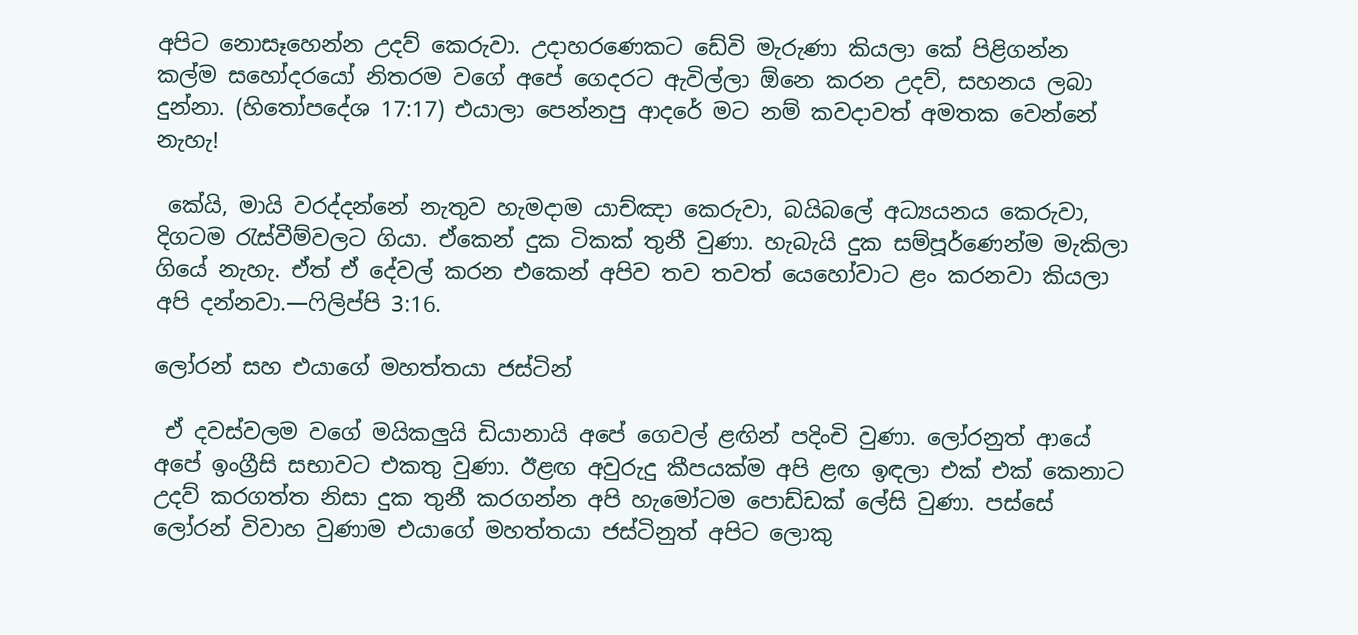අපිට නොසෑහෙන්න උදව් කෙරුවා. උදාහරණෙකට ඩේවි මැරුණා කියලා කේ පිළිගන්න කල්ම සහෝදරයෝ නිතරම වගේ අපේ ගෙදරට ඇවිල්ලා ඕනෙ කරන උදව්, සහනය ලබා දුන්නා. (හිතෝපදේශ 17:17) එයාලා පෙන්නපු ආදරේ මට නම් කවදාවත් අමතක වෙන්නේ නැහැ!

 කේයි, මායි වරද්දන්නේ නැතුව හැමදාම යාච්ඤා කෙරුවා, බයිබලේ අධ්‍යයනය කෙරුවා, දිගටම රැස්වීම්වලට ගියා. ඒකෙන් දුක ටිකක් තුනී වුණා. හැබැයි දුක සම්පූර්ණෙන්ම මැකිලා ගියේ නැහැ. ඒත් ඒ දේවල් කරන එකෙන් අපිව තව තවත් යෙහෝවාට ළං කරනවා කියලා අපි දන්නවා.—ෆිලිප්පි 3:16.

ලෝරන් සහ එයාගේ මහත්තයා ජස්ටින්

 ඒ දවස්වලම වගේ මයිකලුයි ඩියානායි අපේ ගෙවල් ළඟින් පදිංචි වුණා. ලෝරනුත් ආයේ අපේ ඉංග්‍රීසි සභාවට එකතු වුණා. ඊළඟ අවුරුදු කීපයක්ම අපි ළඟ ඉඳලා එක් එක් කෙනාට උදව් කරගත්ත නිසා දුක තුනී කරගන්න අපි හැමෝටම පොඩ්ඩක් ලේසි වුණා. පස්සේ ලෝරන් විවාහ වුණාම එයාගේ මහත්තයා ජස්ටිනුත් අපිට ලොකු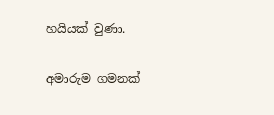හයියක් වුණා.

අමාරුම ගමනක්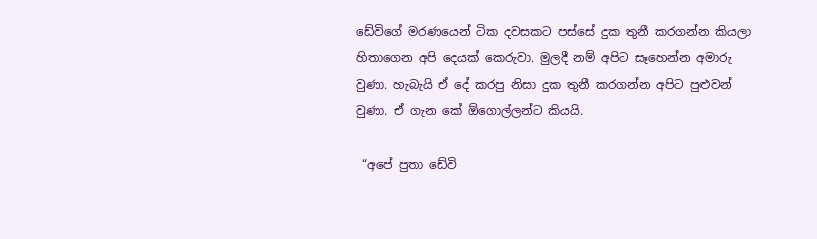ඩේවිගේ මරණයෙන් ටික දවසකට පස්සේ දුක තුනී කරගන්න කියලා හිතාගෙන අපි දෙයක් කෙරුවා. මුලදී නම් අපිට සෑහෙන්න අමාරු වුණා. හැබැයි ඒ දේ කරපු නිසා දුක තුනී කරගන්න අපිට පුළුවන් වුණා. ඒ ගැන කේ ඕගොල්ලන්ට කියයි.

 “අපේ පුතා ඩේවි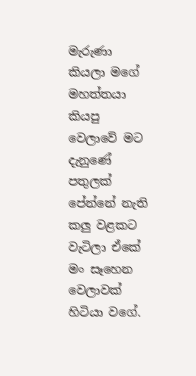මැරුණා කියලා මගේ මහත්තයා කියපු වෙලාවේ මට දැනුණේ පතුලක් පේන්නේ නැති කලු වළකට වැටිලා ඒකේ මං සෑහෙන වෙලාවක් හිටියා වගේ.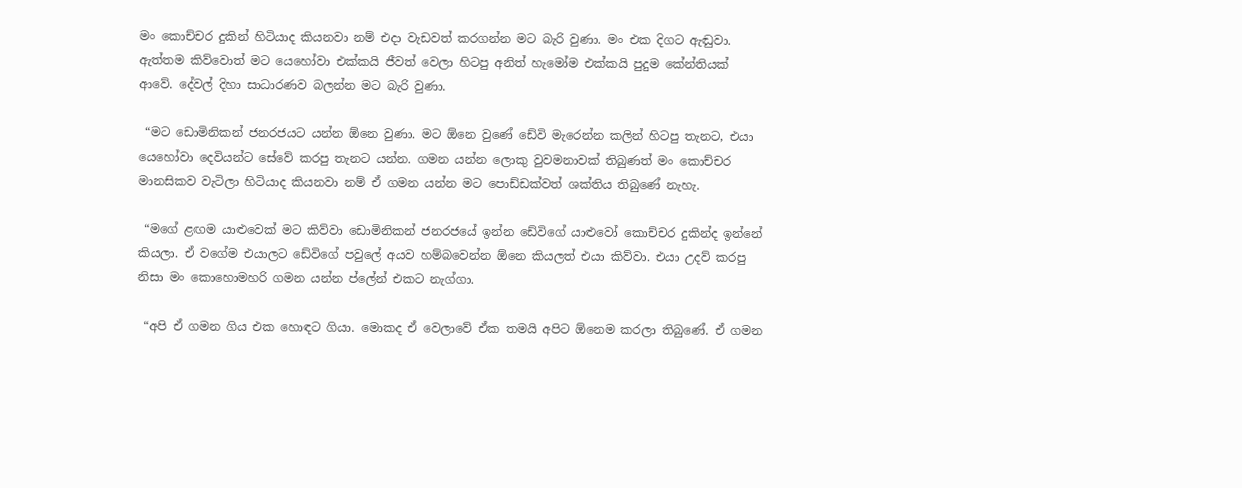මං කොච්චර දුකින් හිටියාද කියනවා නම් එදා වැඩවත් කරගන්න මට බැරි වුණා. මං එක දිගට ඇඬුවා. ඇත්තම කිව්වොත් මට යෙහෝවා එක්කයි ජීවත් වෙලා හිටපු අනිත් හැමෝම එක්කයි පුදුම කේන්තියක් ආවේ. දේවල් දිහා සාධාරණව බලන්න මට බැරි වුණා.

 “මට ඩොමිනිකන් ජනරජයට යන්න ඕනෙ වුණා. මට ඕනෙ වුණේ ඩේවි මැරෙන්න කලින් හිටපු තැනට, එයා යෙහෝවා දෙවියන්ට සේවේ කරපු තැනට යන්න. ගමන යන්න ලොකු වුවමනාවක් තිබුණත් මං කොච්චර මානසිකව වැටිලා හිටියාද කියනවා නම් ඒ ගමන යන්න මට පොඩ්ඩක්වත් ශක්තිය තිබුණේ නැහැ.

 “මගේ ළඟම යාළුවෙක් මට කිව්වා ඩොමිනිකන් ජනරජයේ ඉන්න ඩේවිගේ යාළුවෝ කොච්චර දුකින්ද ඉන්නේ කියලා. ඒ වගේම එයාලට ඩේවිගේ පවුලේ අයව හම්බවෙන්න ඕනෙ කියලත් එයා කිව්වා. එයා උදව් කරපු නිසා මං කොහොමහරි ගමන යන්න ප්ලේන් එකට නැග්ගා.

 “අපි ඒ ගමන ගිය එක හොඳට ගියා. මොකද ඒ වෙලාවේ ඒක තමයි අපිට ඕනෙම කරලා තිබුණේ. ඒ ගමන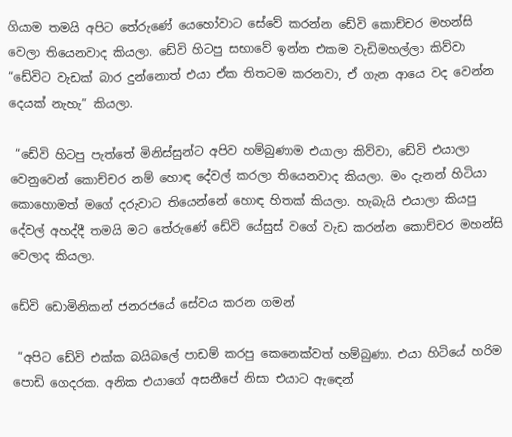ගියාම තමයි අපිට තේරුණේ යෙහෝවාට සේවේ කරන්න ඩේවි කොච්චර මහන්සි වෙලා තියෙනවාද කියලා. ඩේවි හිටපු සභාවේ ඉන්න එකම වැඩිමහල්ලා කිව්වා “ඩේවිට වැඩක් බාර දුන්නොත් එයා ඒක තිතටම කරනවා, ඒ ගැන ආයෙ වද වෙන්න දෙයක් නැහැ” කියලා.

 “ඩේවි හිටපු පැත්තේ මිනිස්සුන්ට අපිව හම්බුණාම එයාලා කිව්වා, ඩේවි එයාලා වෙනුවෙන් කොච්චර නම් හොඳ දේවල් කරලා තියෙනවාද කියලා. මං දැනන් හිටියා කොහොමත් මගේ දරුවාට තියෙන්නේ හොඳ හිතක් කියලා. හැබැයි එයාලා කියපු දේවල් අහද්දී තමයි මට තේරුණේ ඩේවි යේසුස් වගේ වැඩ කරන්න කොච්චර මහන්සි වෙලාද කියලා.

ඩේවි ඩොමිනිකන් ජනරජයේ සේවය කරන ගමන්

 “අපිට ඩේවි එක්ක බයිබලේ පාඩම් කරපු කෙනෙක්වත් හම්බුණා. එයා හිටියේ හරිම පොඩි ගෙදරක. අනික එයාගේ අසනීපේ නිසා එයාට ඇඳෙන්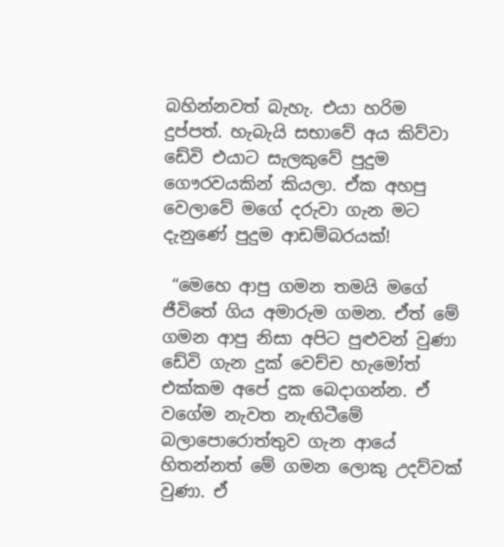බහින්නවත් බැහැ. එයා හරිම දුප්පත්. හැබැයි සභාවේ අය කිව්වා ඩේවි එයාට සැලකුවේ පුදුම ගෞරවයකින් කියලා. ඒක අහපු වෙලාවේ මගේ දරුවා ගැන මට දැනුණේ පුදුම ආඩම්බරයක්!

 “මෙහෙ ආපු ගමන තමයි මගේ ජීවිතේ ගිය අමාරුම ගමන. ඒත් මේ ගමන ආපු නිසා අපිට පුළුවන් වුණා ඩේවි ගැන දුක් වෙච්ච හැමෝත් එක්කම අපේ දුක බෙදාගන්න. ඒ වගේම නැවත නැඟිටීමේ බලාපොරොත්තුව ගැන ආයේ හිතන්නත් මේ ගමන ලොකු උදව්වක් වුණා. ඒ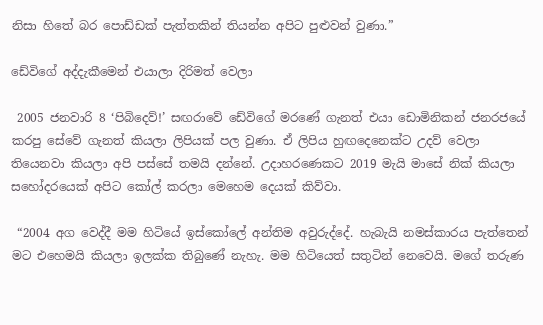නිසා හිතේ බර පොඩ්ඩක් පැත්තකින් තියන්න අපිට පුළුවන් වුණා.”

ඩේවිගේ අද්දැකීමෙන් එයාලා දිරිමත් වෙලා

 2005 ජනවාරි 8 ‘පිබිදෙව්!’ සඟරාවේ ඩේවිගේ මරණේ ගැනත් එයා ඩොමිනිකන් ජනරජයේ කරපු සේවේ ගැනත් කියලා ලිපියක් පල වුණා. ඒ ලිපිය හුඟදෙනෙක්ට උදව් වෙලා තියෙනවා කියලා අපි පස්සේ තමයි දන්නේ. උදාහරණෙකට 2019 මැයි මාසේ නික් කියලා සහෝදරයෙක් අපිට කෝල් කරලා මෙහෙම දෙයක් කිව්වා.

 “2004 අග වෙද්දී මම හිටියේ ඉස්කෝලේ අන්තිම අවුරුද්දේ. හැබැයි නමස්කාරය පැත්තෙන් මට එහෙමයි කියලා ඉලක්ක තිබුණේ නැහැ. මම හිටියෙත් සතුටින් නෙවෙයි. මගේ තරුණ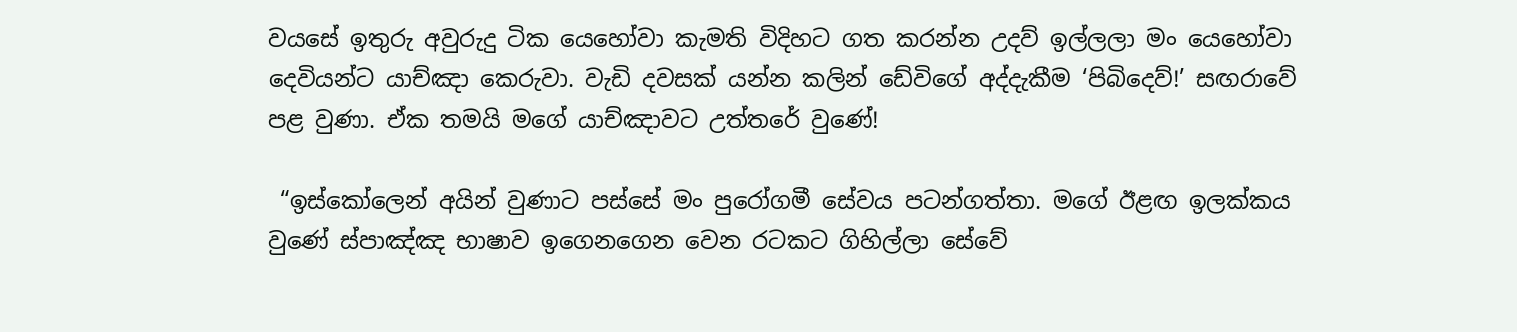වයසේ ඉතුරු අවුරුදු ටික යෙහෝවා කැමති විදිහට ගත කරන්න උදව් ඉල්ලලා මං යෙහෝවා දෙවියන්ට යාච්ඤා කෙරුවා. වැඩි දවසක් යන්න කලින් ඩේවිගේ අද්දැකීම ‘පිබිදෙව්!’ සඟරාවේ පළ වුණා. ඒක තමයි මගේ යාච්ඤාවට උත්තරේ වුණේ!

 “ඉස්කෝලෙන් අයින් වුණාට පස්සේ මං පුරෝගමී සේවය පටන්ගත්තා. මගේ ඊළඟ ඉලක්කය වුණේ ස්පාඤ්ඤ භාෂාව ඉගෙනගෙන වෙන රටකට ගිහිල්ලා සේවේ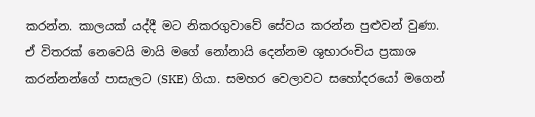කරන්න. කාලයක් යද්දී මට නිකරගුවාවේ සේවය කරන්න පුළුවන් වුණා. ඒ විතරක් නෙවෙයි මායි මගේ නෝනායි දෙන්නම ශුභාරංචිය ප්‍රකාශ කරන්නන්ගේ පාසැලට (SKE) ගියා. සමහර වෙලාවට සහෝදරයෝ මගෙන්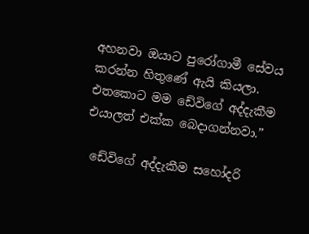අහනවා ඔයාට පුරෝගාමී සේවය කරන්න හිතුණේ ඇයි කියලා. එතකොට මම ඩේවිගේ අද්දැකීම එයාලත් එක්ක බෙදාගන්නවා.”

 ඩේවිගේ අද්දැකීම සහෝදරි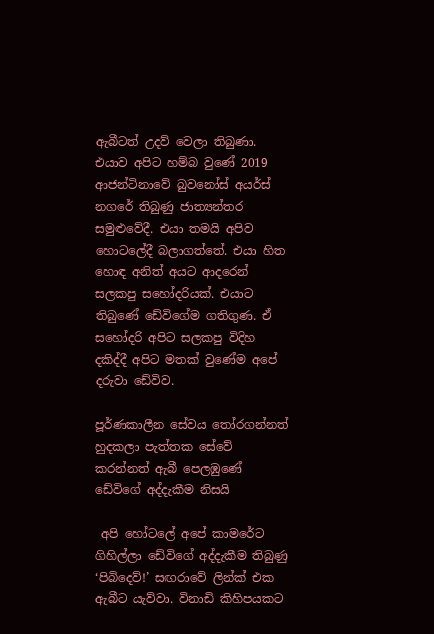ඇබීටත් උදව් වෙලා තිබුණා. එයාව අපිට හම්බ වුණේ 2019 ආජන්ටිනාවේ බුවනෝස් අයර්ස් නගරේ තිබුණු ජාත්‍යන්තර සමුළුවේදී. එයා තමයි අපිව හොටලේදී බලාගත්තේ. එයා හිත හොඳ අනිත් අයට ආදරෙන් සලකපු සහෝදරියක්. එයාට තිබුණේ ඩේවිගේම ගතිගුණ. ඒ සහෝදරි අපිට සලකපු විදිහ දකිද්දී අපිට මතක් වුණේම අපේ දරුවා ඩේවිව.

පූර්ණකාලීන සේවය තෝරගන්නත් හුදකලා පැත්තක සේවේ කරන්නත් ඇබී පෙලඹුණේ ඩේවිගේ අද්දැකීම නිසයි

 අපි හෝටලේ අපේ කාමරේට ගිහිල්ලා ඩේවිගේ අද්දැකීම තිබුණු ‘පිබිදෙව්!’ සඟරාවේ ලින්ක් එක ඇබීට යැව්වා. විනාඩි කිහිපයකට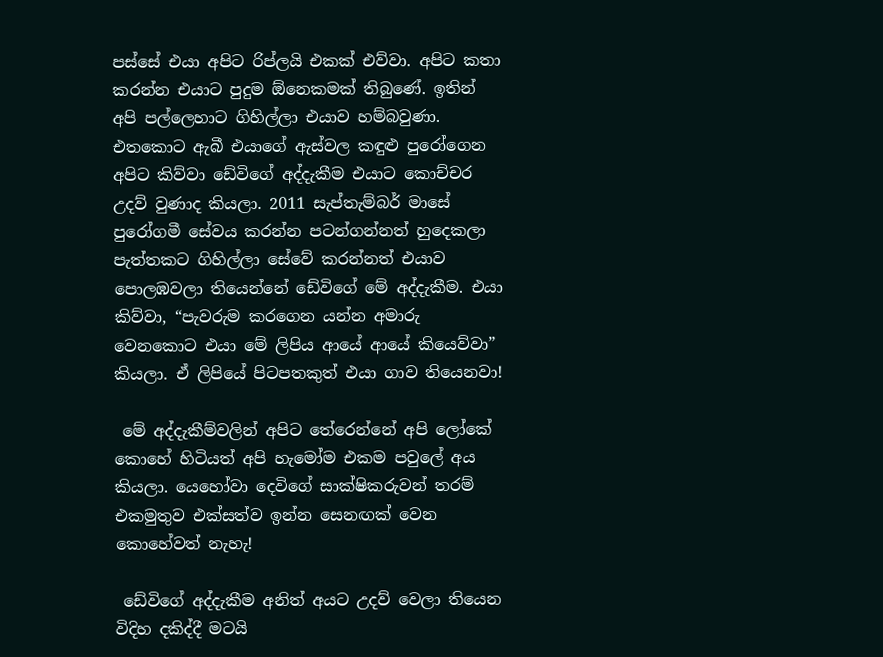පස්සේ එයා අපිට රිප්ලයි එකක් එව්වා. අපිට කතා කරන්න එයාට පුදුම ඕනෙකමක් තිබුණේ. ඉතින් අපි පල්ලෙහාට ගිහිල්ලා එයාව හම්බවුණා. එතකොට ඇබී එයාගේ ඇස්වල කඳුළු පුරෝගෙන අපිට කිව්වා ඩේවිගේ අද්දැකීම එයාට කොච්චර උදව් වුණාද කියලා. 2011 සැප්තැම්බර් මාසේ පුරෝගමී සේවය කරන්න පටන්ගන්නත් හුදෙකලා පැත්තකට ගිහිල්ලා සේවේ කරන්නත් එයාව පොලඹවලා තියෙන්නේ ඩේවිගේ මේ අද්දැකීම. එයා කිව්වා, “පැවරුම කරගෙන යන්න අමාරු වෙනකොට එයා මේ ලිපිය ආයේ ආයේ කියෙව්වා” කියලා. ඒ ලිපියේ පිටපතකුත් එයා ගාව තියෙනවා!

 මේ අද්දැකීම්වලින් අපිට තේරෙන්නේ අපි ලෝකේ කොහේ හිටියත් අපි හැමෝම එකම පවුලේ අය කියලා. යෙහෝවා දෙවිගේ සාක්ෂිකරුවන් තරම් එකමුතුව එක්සත්ව ඉන්න සෙනඟක් වෙන කොහේවත් නැහැ!

 ඩේවිගේ අද්දැකීම අනිත් අයට උදව් වෙලා තියෙන විදිහ දකිද්දී මටයි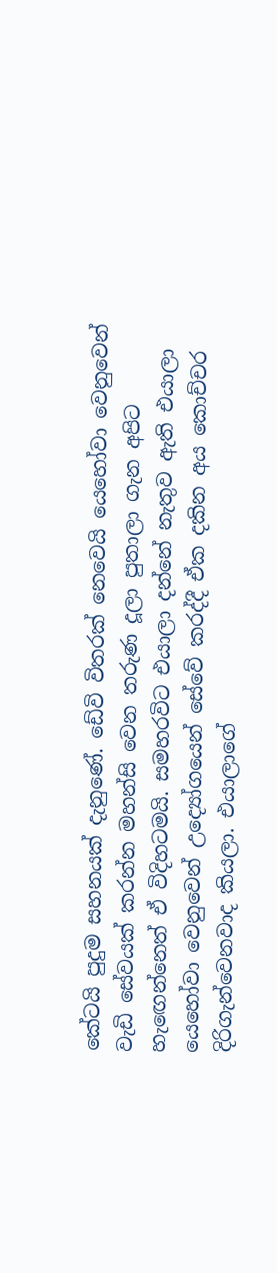කේටයි පුදුම සහනයක් දැනුණේ. ඩේවි විතරක් නෙවෙයි යෙහෝවා වෙනුවෙන් වැඩි සේවයක් කරන්න මහන්සි වෙන තරුණ දූලා පුතාලා ගැන අපිට හැඟෙන්නෙත් ඒ විදිහටමයි. සමහරවිට එයාලා දන්නේ නැතුව ඇති එයාලා යෙහෝවා වෙනුවෙන් උද්‍යෝගයෙන් සේවේ කරද්දී ඒක දකින අය කොච්චර දිරිගැන්වෙනවාද කියලා. එයාලාගේ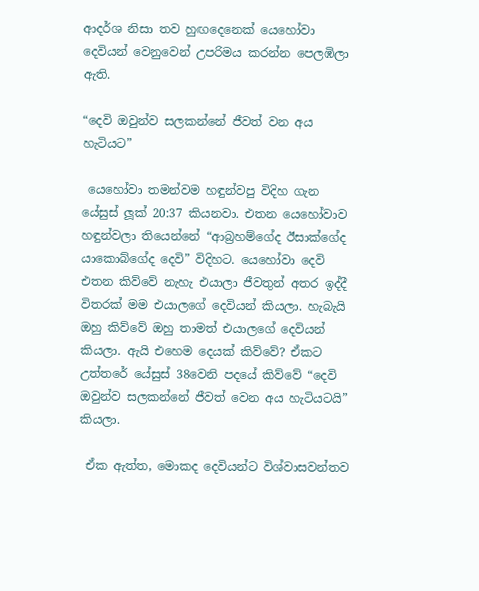ආදර්ශ නිසා තව හුඟදෙනෙක් යෙහෝවා දෙවියන් වෙනුවෙන් උපරිමය කරන්න පෙලඹිලා ඇති.

“දෙවි ඔවුන්ව සලකන්නේ ජීවත් වන අය හැටියට”

 යෙහෝවා තමන්වම හඳුන්වපු විදිහ ගැන යේසුස් ලූක් 20:37 කියනවා. එතන යෙහෝවාව හඳුන්වලා තියෙන්නේ “ආබ්‍රහම්ගේද ඊසාක්ගේද යාකොබ්ගේද දෙවි” විදිහට. යෙහෝවා දෙවි එතන කිව්වේ නැහැ එයාලා ජීවතුන් අතර ඉද්දී විතරක් මම එයාලගේ දෙවියන් කියලා. හැබැයි ඔහු කිව්වේ ඔහු තාමත් එයාලගේ දෙවියන් කියලා. ඇයි එහෙම දෙයක් කිව්වේ? ඒකට උත්තරේ යේසුස් 38වෙනි පදයේ කිව්වේ “දෙවි ඔවුන්ව සලකන්නේ ජීවත් වෙන අය හැටියටයි” කියලා.

 ඒක ඇත්ත, මොකද දෙවියන්ට විශ්වාසවන්තව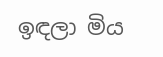ඉඳලා මිය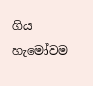ගිය හැමෝවම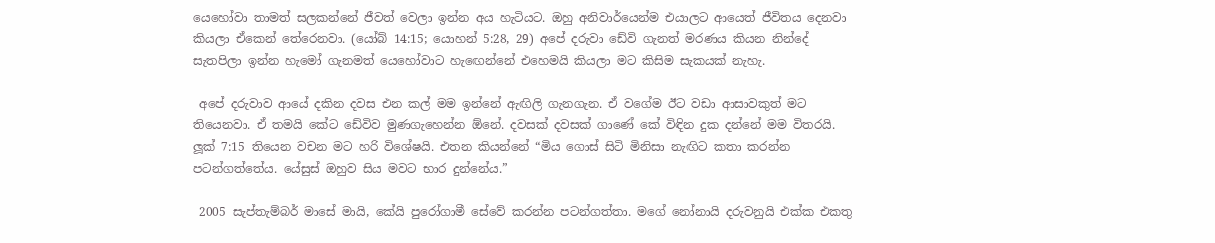යෙහෝවා තාමත් සලකන්නේ ජීවත් වෙලා ඉන්න අය හැටියට. ඔහු අනිවාර්යෙන්ම එයාලට ආයෙත් ජීවිතය දෙනවා කියලා ඒකෙන් තේරෙනවා. (යෝබ් 14:15; යොහන් 5:28, 29) අපේ දරුවා ඩේවි ගැනත් මරණය කියන නින්දේ සැතපිලා ඉන්න හැමෝ ගැනමත් යෙහෝවාට හැඟෙන්නේ එහෙමයි කියලා මට කිසිම සැකයක් නැහැ.

 අපේ දරුවාව ආයේ දකින දවස එන කල් මම ඉන්නේ ඇඟිලි ගැනගැන. ඒ වගේම ඊට වඩා ආසාවකුත් මට තියෙනවා. ඒ තමයි කේට ඩේවිව මුණගැහෙන්න ඕනේ. දවසක් දවසක් ගාණේ කේ විඳින දුක දන්නේ මම විතරයි. ලූක් 7:15 තියෙන වචන මට හරි විශේෂයි. එතන කියන්නේ “මිය ගොස් සිටි මිනිසා නැඟිට කතා කරන්න පටන්ගත්තේය. යේසුස් ඔහුව සිය මවට භාර දුන්නේය.”

 2005 සැප්තැම්බර් මාසේ මායි, කේයි පුරෝගාමී සේවේ කරන්න පටන්ගත්තා. මගේ නෝනායි දරුවනුයි එක්ක එකතු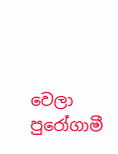වෙලා පුරෝගාමී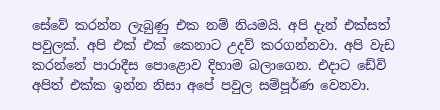සේවේ කරන්න ලැබුණු එක නම් නියමයි. අපි දැන් එක්සත් පවුලක්. අපි එක් එක් කෙනාට උදව් කරගන්නවා. අපි වැඩ කරන්නේ පාරාදීස පොළොව දිහාම බලාගෙන. එදාට ඩේවි අපිත් එක්ක ඉන්න නිසා අපේ පවුල සම්පූර්ණ වෙනවා.